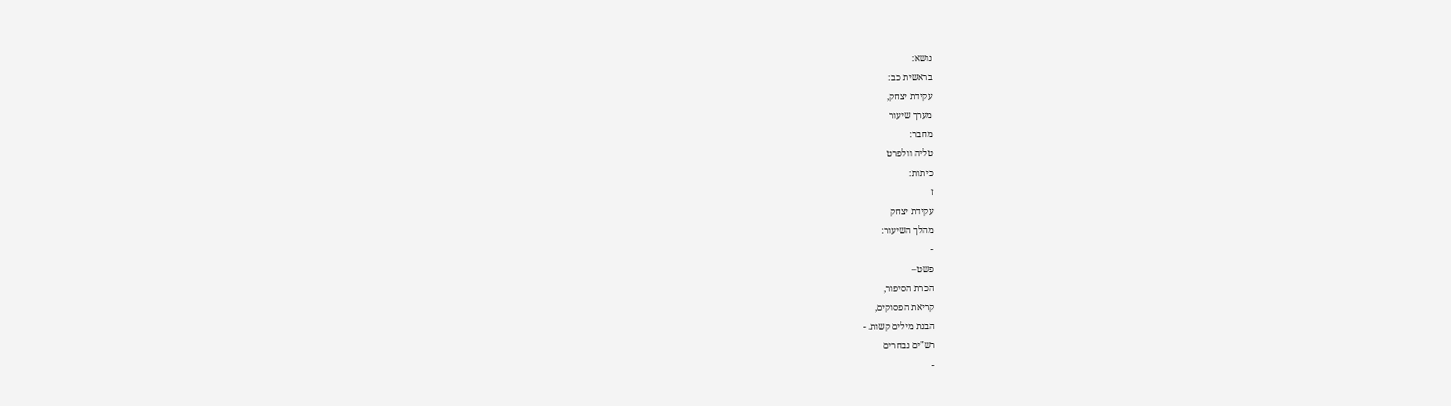נושא:
בראשית כב:
עקידת יצחק,
מערך שיעור
מחבר:
טליה וולפרט
כיתות:
ז
עקידת יצחק
מהלך השיעור:
-
פשט–
הכרת הסיפור,
קריאת הפסוקים,
הבנת מילים קשות. -
רש"ים נבחרים
-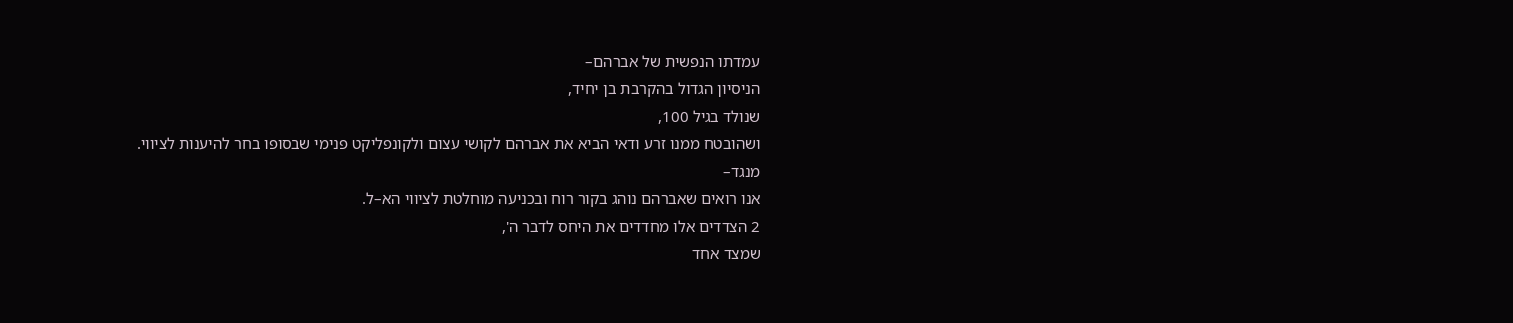עמדתו הנפשית של אברהם–
הניסיון הגדול בהקרבת בן יחיד,
שנולד בגיל 100,
ושהובטח ממנו זרע ודאי הביא את אברהם לקושי עצום ולקונפליקט פנימי שבסופו בחר להיענות לציווי.
מנגד–
אנו רואים שאברהם נוהג בקור רוח ובכניעה מוחלטת לציווי הא–ל.
2 הצדדים אלו מחדדים את היחס לדבר ה',
שמצד אחד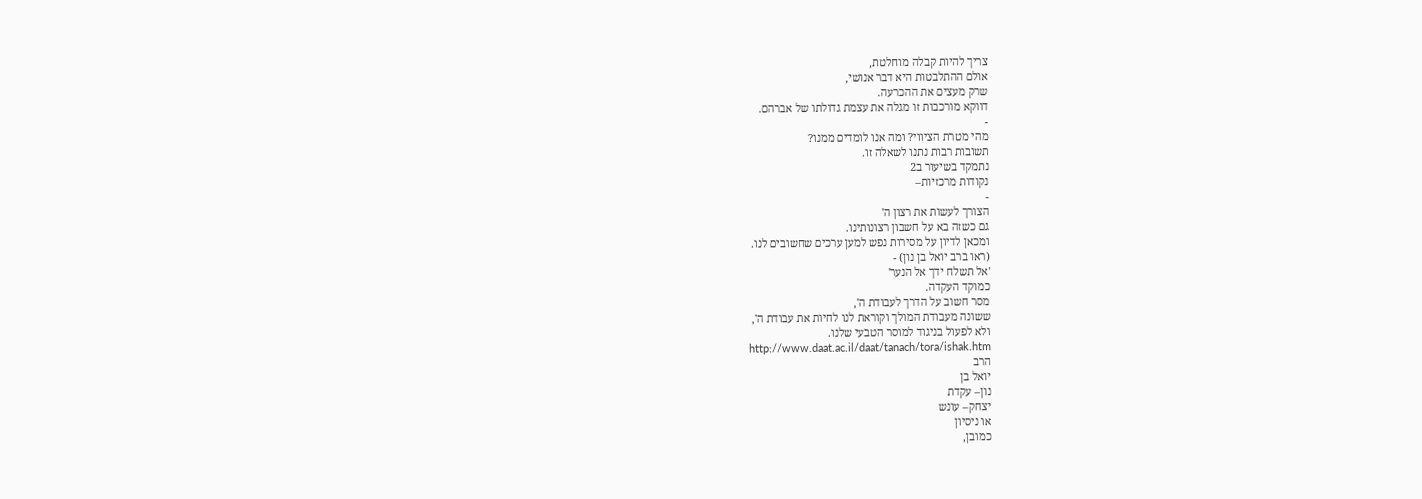צריך להיות קבלה מוחלטת,
אולם ההתלבטות היא דבר אנושי,
שרק מעצים את ההכרעה.
דווקא מורכבות זו מגלה את עצמת גדולתו של אברהם.
-
מהי מטרת הציווי? ומה אנו לומדים ממנו?
תשובות רבות נתנו לשאלה זו.
נתמקד בשיעור ב2
נקודות מרכזיות–
-
הצורך לעשות את רצון ה'
גם כשזה בא על חשבון רצונותינו.
ומכאן לדיון על מסירות נפש למען ערכים שחשובים לנו.
(ראו ברב יואל בן נון) -
'אל תשלח ידך אל הנער'
כמוקד העקדה.
מסר חשוב על הדרך לעבודת ה',
ששונה מעבודת המולך וקוראת לנו לחיות את עבודת ה',
ולא לפעול בניגוד למוסר הטבעי שלנו.
http://www.daat.ac.il/daat/tanach/tora/ishak.htm
הרב
יואל בן
נון– עקדת
יצחק– עונש
או ניסיון
כמובן,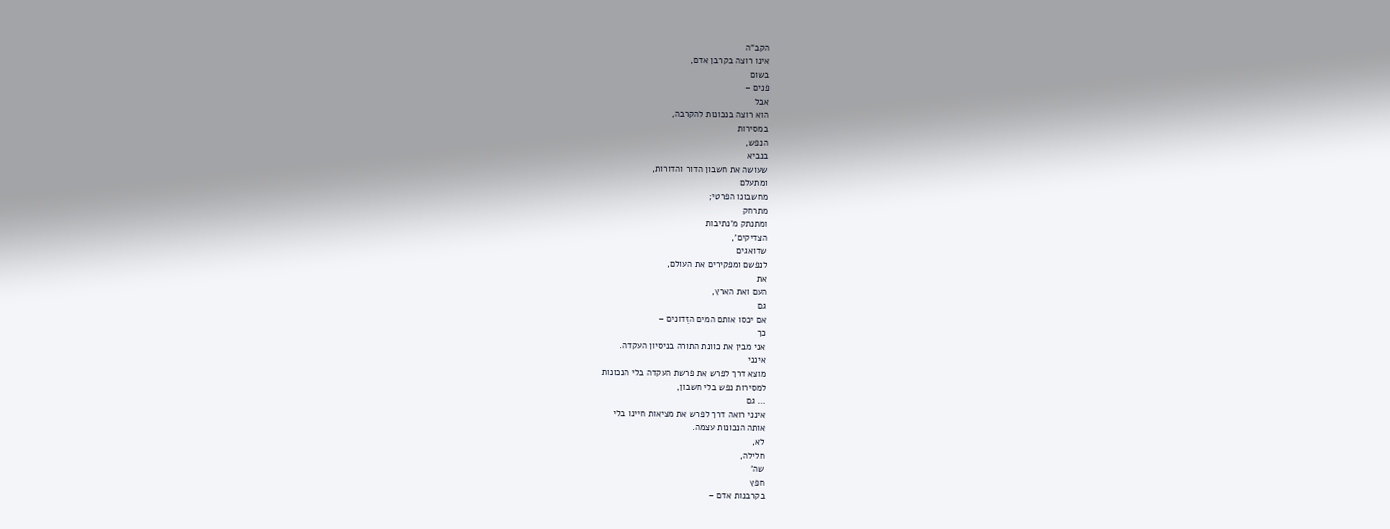הקב"ה
אינו רוצה בקרבן אדם,
בשום
פנים –
אבל
הוא רוצה בנכונות להקרבה,
במסירות
הנפש,
בנביא
שעושה את חשבון הדור והדורות,
ומתעלם
מחשבונו הפרטי;
מתרחק
ומתנתק מ'נתיבות
הצדיקים',
שדואגים
לנפשם ומפקירים את העולם,
את
העם ואת הארץ,
גם
אם יכסו אותם המים הזֵדונים –
כך
אני מבין את כוונת התורה בניסיון העקדה.
אינני
מוצא דרך לפרש את פרשת העקדה בלי הנכונות
למסירות נפש בלי חשבון,
… גם
אינני רואה דרך לפרש את מציאות חיינו בלי
אותה הנכונות עצמה.
לא,
חלילה,
שה'
חפץ
בקרבנות אדם –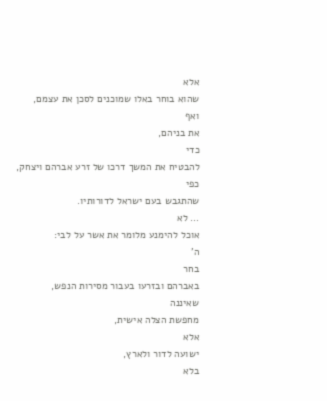אלא
שהוא בוחר באלו שמוכנים לסכן את עצמם,
ואף
את בניהם,
כדי
להבטיח את המשך דרכו של זרע אברהם ויצחק,
כפי
שהתגבש בעם ישראל לדורותיו.
… לא
אוכל להימנע מלומר את אשר על לבי:
ה'
בחר
באברהם ובזרעו בעבור מסירות הנפש,
שאיננה
מחפשת הצלה אישית,
אלא
ישועה לדור ולארץ,
בלא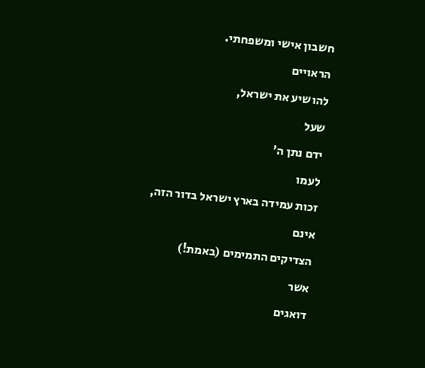חשבון אישי ומשפחתי.
הראויים
להושיע את ישראל,
שעל
ידם נתן ה'
לעמו
זכות עמידה בארץ ישראל בדור הזה,
אינם
הצדיקים התמימים (באמת!)
אשר
דואגים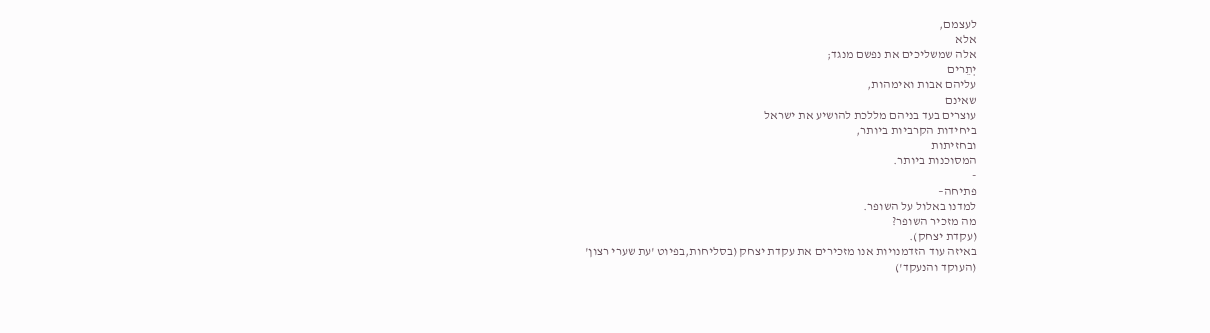לעצמם,
אלא
אלה שמשליכים את נפשם מנגד;
יְתֵרים
עליהם אבות ואימהות,
שאינם
עוצרים בעד בניהם מללכת להושיע את ישראל
ביחידות הקרביות ביותר,
ובחזיתות
המסוכנות ביותר.
-
פתיחה–
למדנו באלול על השופר.
מה מזכיר השופר?
(עקדת יצחק).
באיזה עוד הזדמנויות אנו מזכירים את עקדת יצחק (בסליחות,בפיוט 'עת שערי רצון'
(העוקד והנעקד')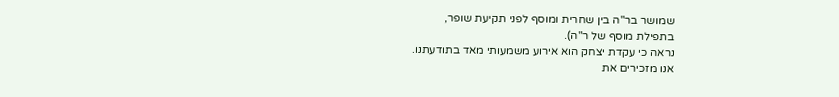שמושר בר"ה בין שחרית ומוסף לפני תקיעת שופר,
בתפילת מוסף של ר"ה).
נראה כי עקדת יצחק הוא אירוע משמעותי מאד בתודעתנו.
אנו מזכירים את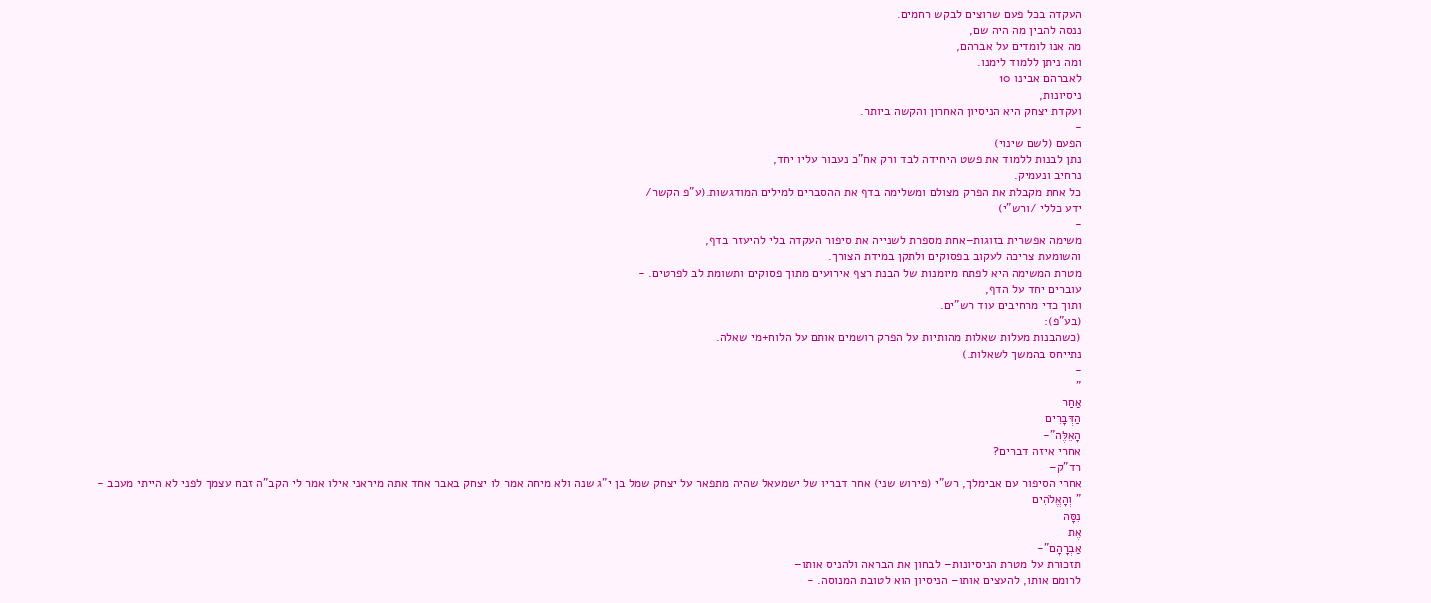העקדה בכל פעם שרוצים לבקש רחמים.
ננסה להבין מה היה שם,
מה אנו לומדים על אברהם,
ומה ניתן ללמוד לימנו.
לאברהם אבינו 10
ניסיונות,
ועקדת יצחק היא הניסיון האחרון והקשה ביותר.
-
הפעם (לשם שינוי)
נתן לבנות ללמוד את פשט היחידה לבד ורק אח"כ נעבור עליו יחד,
נרחיב ונעמיק.
כל אחת מקבלת את הפרק מצולם ומשלימה בדף את ההסברים למילים המודגשות.(ע"פ הקשר/
ידע כללי /ורש"י)
-
משימה אפשרית בזוגות–אחת מספרת לשנייה את סיפור העקדה בלי להיעזר בדף,
והשומעת צריכה לעקוב בפסוקים ולתקן במידת הצורך.
מטרת המשימה היא לפתח מיומנות של הבנת רצף אירועים מתוך פסוקים ותשומת לב לפרטים. -
עוברים יחד על הדף,
ותוך כדי מרחיבים עוד רש"ים.
(בע"פ):
(כשהבנות מעלות שאלות מהותיות על הפרק רושמים אותם על הלוח+מי שאלה.
נתייחס בהמשך לשאלות.)
-
"
אַחַר
הַדְּבָרִים
הָאֵלֶּה"-
אחרי איזה דברים?
רד"ק–
אחרי הסיפור עם אבימלך, רש"י (פירוש שני) אחר דבריו של ישמעאל שהיה מתפאר על יצחק שמל בן י"ג שנה ולא מיחה אמר לו יצחק באבר אחד אתה מיראני אילו אמר לי הקב"ה זבח עצמך לפני לא הייתי מעכב -
" וְהָאֱלֹהִים
נִסָּה
אֶת
אַבְרָהָם"-
תזכורת על מטרת הניסיונות– לבחון את הבראה ולהניס אותו–
לרומם אותו, להעצים אותו– הניסיון הוא לטובת המנוסה. -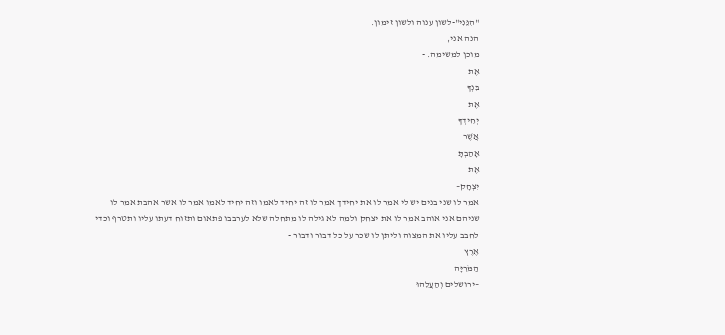"הִנֵּנִי"-לשון ענוה ולשון זימון.
הנה אני,
מוכן למשימה. -
אֶת
בִּנְךָ
אֶת
יְחִידְךָ
אֲשֶׁר
אָהַבְתָּ
אֶת
יִצְחָק–
אמר לו שני בנים יש לי אמר לו את יחידך אמר לו זה יחיד לאמו וזה יחיד לאמו אמר לו אשר אהבת אמר לו שניהם אני אוהב אמר לו את יצחק ולמה לא גילה לו מתחלה שלא לערבבו פתאום ותזוח דעתו עליו ותטרף וכדי לחבב עליו את המצוה וליתן לו שכר על כל דבור ודבור -
אֶרֶץ
הַמֹּרִיָּה
–ירושלים וְהַעֲלֵהוּ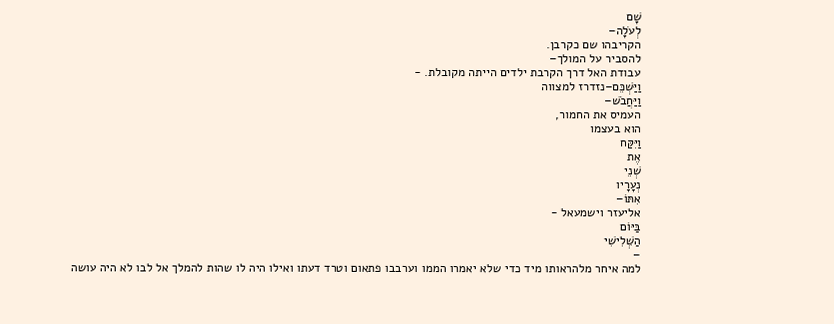שָׁם
לְעֹלָה–
הקריבהו שם כקרבן.
להסביר על המולך–
עבודת האל דרך הקרבת ילדים הייתה מקובלת. -
וַיַּשְׁכֵּם–נזדרז למצווה
וַיַּחֲבֹשׁ–
העמיס את החמור,
הוא בעצמו
וַיִּקַּח
אֶת
שְׁנֵי
נְעָרָיו
אִתּוֹ–
אליעזר וישמעאל -
בַּיּוֹם
הַשְּׁלִישִׁי
–
למה איחר מלהראותו מיד כדי שלא יאמרו הממו וערבבו פתאום וטרד דעתו ואילו היה לו שהות להמלך אל לבו לא היה עושה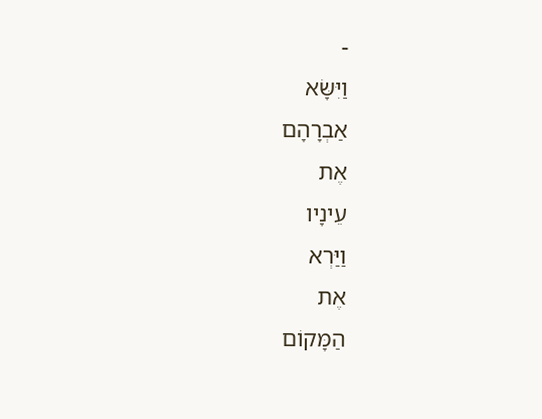-
וַיִּשָּׂא
אַבְרָהָם
אֶת
עֵינָיו
וַיַּרְא
אֶת
הַמָּקוֹם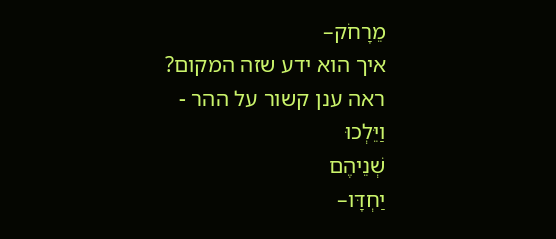מֵרָחֹק–
איך הוא ידע שזה המקום?
ראה ענן קשור על ההר -
וַיֵּלְכוּ
שְׁנֵיהֶם
יַחְדָּו–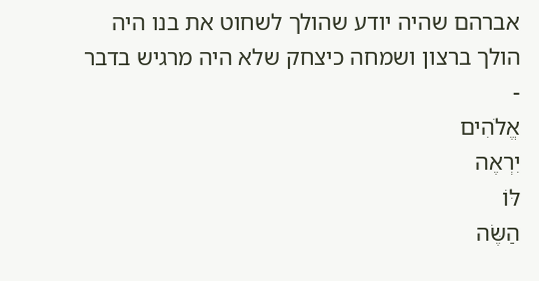אברהם שהיה יודע שהולך לשחוט את בנו היה הולך ברצון ושמחה כיצחק שלא היה מרגיש בדבר -
אֱלֹהִים
יִרְאֶה
לּוֹ
הַשֶּׂה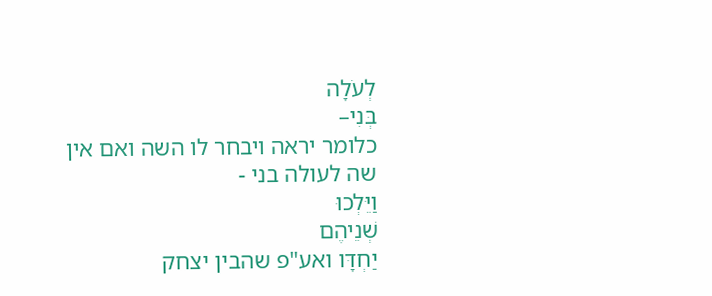לְעֹלָה
בְּנִי–
כלומר יראה ויבחר לו השה ואם אין שה לעולה בני -
וַיֵּלְכוּ
שְׁנֵיהֶם
יַחְדָּו ואע"פ שהבין יצחק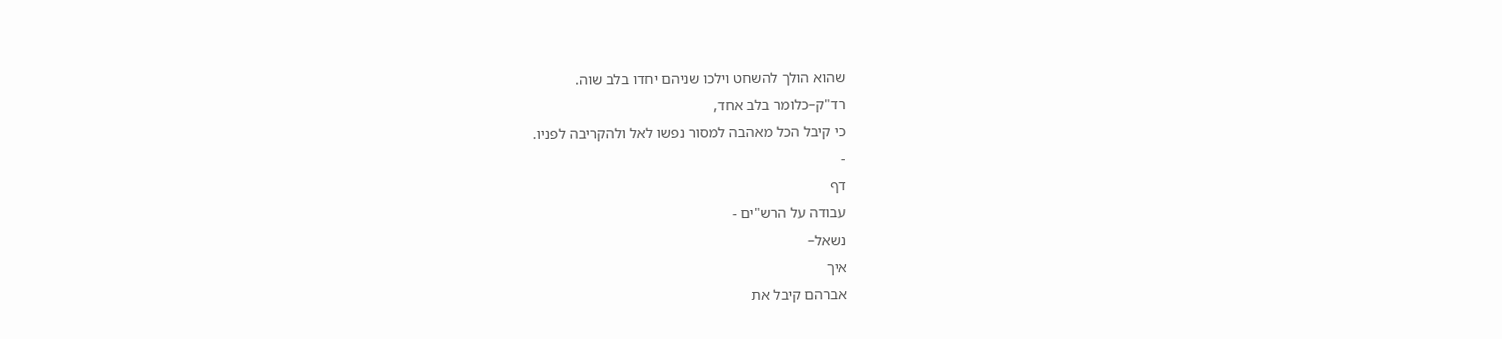שהוא הולך להשחט וילכו שניהם יחדו בלב שוה.
רד"ק–כלומר בלב אחד,
כי קיבל הכל מאהבה למסור נפשו לאל ולהקריבה לפניו.
-
דף
עבודה על הרש"ים -
נשאל–
איך
אברהם קיבל את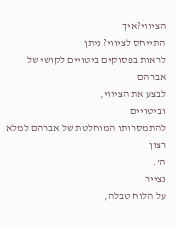הציווי?איך
התייחס לציווי? ניתן
לראות בפסוקים ביטויים לקושי של אברהם
לבצע את הציווי,
וביטויים
להתמסרותו המוחלטת של אברהם למלא רצון
ה'.
נצייר
על הלוח טבלה,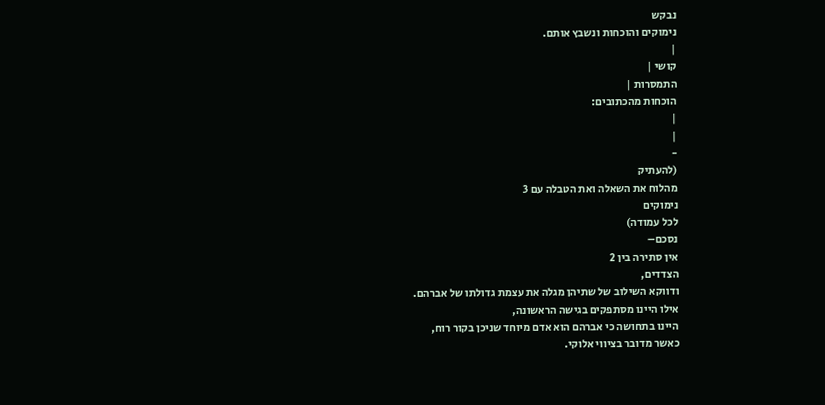נבקש
נימוקים והוכחות ונשבץ אותם.
|
קושי |
התמסרות |
הוכחות מהכתובים:
|
|
-
(להעתיק
מהלוח את השאלה ואת הטבלה עם 3
נימוקים
לכל עמודה)
נסכם–
אין סתירה בין 2
הצדדים,
ודווקא השילוב של שתיהן מגלה את עצמת גדולתו של אברהם.
אילו היינו מסתפקים בגישה הראשונה,
היינו בתחושה כי אברהם הוא אדם מיוחד שניכן בקור רוח,
כאשר מדובר בציווי אלוקי.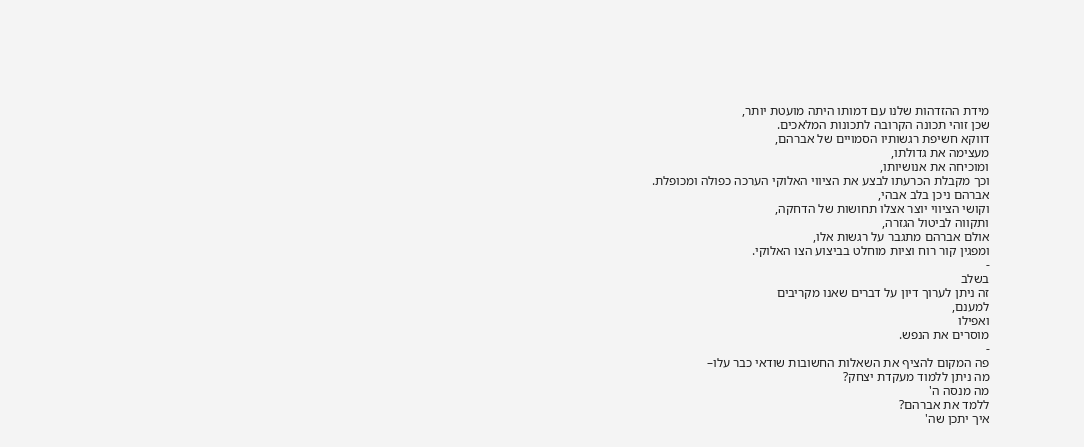מידת ההזדהות שלנו עם דמותו היתה מועטת יותר,
שכן זוהי תכונה הקרובה לתכונות המלאכים.
דווקא חשיפת רגשותיו הסמויים של אברהם,
מעצימה את גדולתו,
ומוכיחה את אנושיותו,
וכך מקבלת הכרעתו לבצע את הציווי האלוקי הערכה כפולה ומכופלת.
אברהם ניכן בלב אבהי,
וקושי הציווי יוצר אצלו תחושות של הדחקה,
ותקווה לביטול הגזרה,
אולם אברהם מתגבר על רגשות אלו,
ומפגין קור רוח וציות מוחלט בביצוע הצו האלוקי.
-
בשלב
זה ניתן לערוך דיון על דברים שאנו מקריבים
למענם,
ואפילו
מוסרים את הנפש.
-
פה המקום להציף את השאלות החשובות שודאי כבר עלו–
מה ניתן ללמוד מעקדת יצחק?
מה מנסה ה'
ללמד את אברהם?
איך יתכן שה'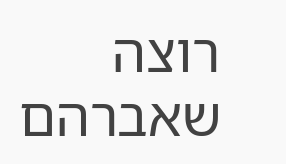רוצה שאברהם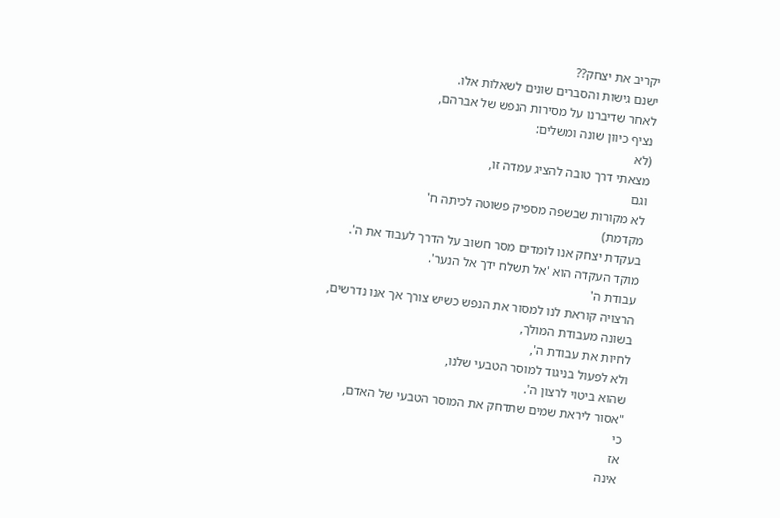יקריב את יצחק??
ישנם גישות והסברים שונים לשאלות אלו.
לאחר שדיברנו על מסירות הנפש של אברהם,
נציף כיוון שונה ומשלים:
(לא
מצאתי דרך טובה להציג עמדה זו,
וגם
לא מקורות שבשפה מספיק פשוטה לכיתה ח'
מקדמת)
בעקדת יצחק אנו לומדים מסר חשוב על הדרך לעבוד את ה'.
מוקד העקדה הוא 'אל תשלח ידך אל הנער'.
עבודת ה'
הרצויה קוראת לנו למסור את הנפש כשיש צורך אך אנו נדרשים,
בשונה מעבודת המולך,
לחיות את עבודת ה',
ולא לפעול בניגוד למוסר הטבעי שלנו,
שהוא ביטוי לרצון ה'.
"אסור ליראת שמים שתדחק את המוסר הטבעי של האדם,
כי
אז
אינה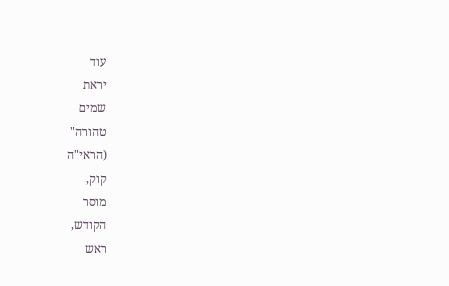עוד
יראת
שמים
טהורה"
(הראי"ה
קוק,
מוסר
הקודש,
ראש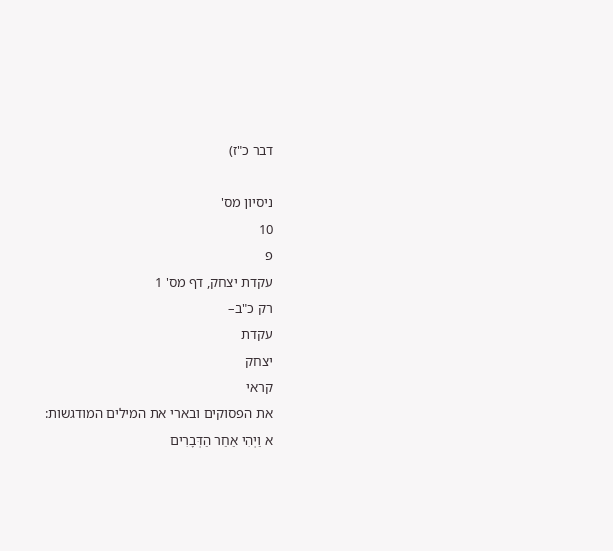דבר כ"ז)

ניסיון מס'
10
פ
עקדת יצחק, דף מס' 1
רק כ"ב–
עקדת
יצחק
קראי
את הפסוקים ובארי את המילים המודגשות:
א וַיְהִי אַחַר הַדְּבָרִים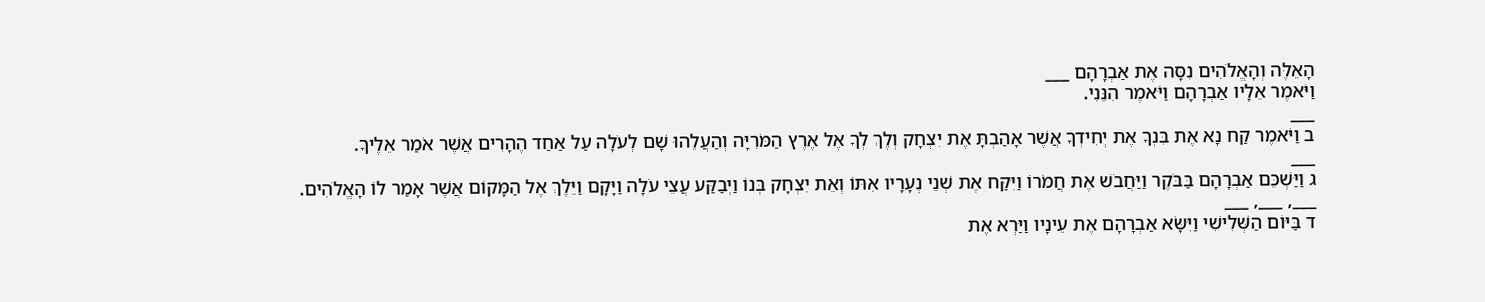הָאֵלֶּה וְהָאֱלֹהִים נִסָּה אֶת אַבְרָהָם ___
וַיֹּאמֶר אֵלָיו אַבְרָהָם וַיֹּאמֶר הִנֵּנִי.
___
ב וַיֹּאמֶר קַח נָא אֶת בִּנְךָ אֶת יְחִידְךָ אֲשֶׁר אָהַבְתָּ אֶת יִצְחָק וְלֶךְ לְךָ אֶל אֶרֶץ הַמֹּרִיָּה וְהַעֲלֵהוּ שָׁם לְעֹלָה עַל אַחַד הֶהָרִים אֲשֶׁר אֹמַר אֵלֶיךָ.
___
ג וַיַּשְׁכֵּם אַבְרָהָם בַּבֹּקֶר וַיַּחֲבֹשׁ אֶת חֲמֹרוֹ וַיִּקַּח אֶת שְׁנֵי נְעָרָיו אִתּוֹ וְאֵת יִצְחָק בְּנוֹ וַיְבַקַּע עֲצֵי עֹלָה וַיָּקָם וַיֵּלֶךְ אֶל הַמָּקוֹם אֲשֶׁר אָמַר לוֹ הָאֱלֹהִים.
___, ___, ___
ד בַּיּוֹם הַשְּׁלִישִׁי וַיִּשָּׂא אַבְרָהָם אֶת עֵינָיו וַיַּרְא אֶת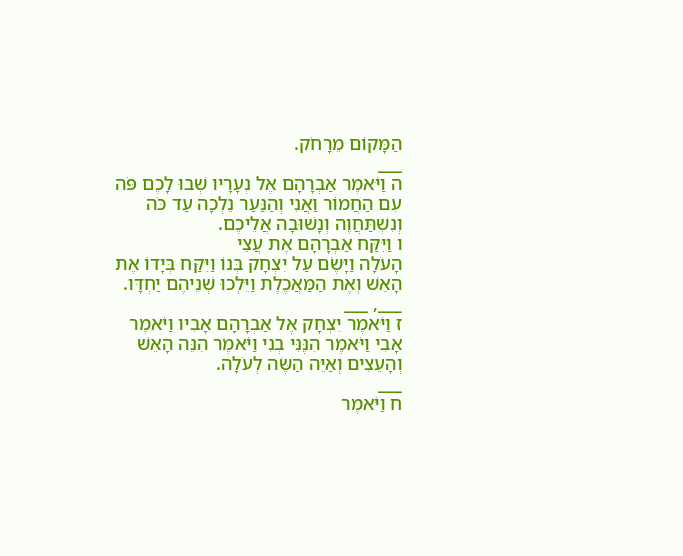הַמָּקוֹם מֵרָחֹק.
___
ה וַיֹּאמֶר אַבְרָהָם אֶל נְעָרָיו שְׁבוּ לָכֶם פֹּה עִם הַחֲמוֹר וַאֲנִי וְהַנַּעַר נֵלְכָה עַד כֹּה וְנִשְׁתַּחֲוֶה וְנָשׁוּבָה אֲלֵיכֶם.
ו וַיִּקַּח אַבְרָהָם אֶת עֲצֵי
הָעֹלָה וַיָּשֶׂם עַל יִצְחָק בְּנוֹ וַיִּקַּח בְּיָדוֹ אֶת הָאֵשׁ וְאֶת הַמַּאֲכֶלֶת וַיֵּלְכוּ שְׁנֵיהֶם יַחְדָּו.
___, ___
ז וַיֹּאמֶר יִצְחָק אֶל אַבְרָהָם אָבִיו וַיֹּאמֶר אָבִי וַיֹּאמֶר הִנֶּנִּי בְנִי וַיֹּאמֶר הִנֵּה הָאֵשׁ וְהָעֵצִים וְאַיֵּה הַשֶּׂה לְעֹלָה.
___
ח וַיֹּאמֶר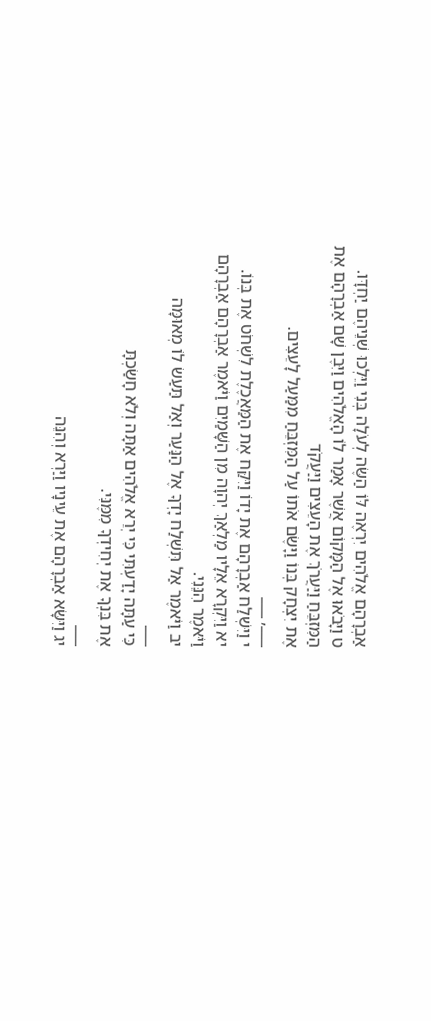אַבְרָהָם אֱלֹהִים יִרְאֶה לּוֹ הַשֶּׂה לְעֹלָה בְּנִי וַיֵּלְכוּ שְׁנֵיהֶם יַחְדָּו.
ט וַיָּבֹאוּ אֶל הַמָּקוֹם אֲשֶׁר אָמַר לוֹ הָאֱלֹהִים וַיִּבֶן שָׁם אַבְרָהָם אֶת הַמִּזְבֵּחַ וַיַּעֲרֹךְ אֶת הָעֵצִים וַיַּעֲקֹד
אֶת יִצְחָק בְּנוֹ וַיָּשֶׂם אֹתוֹ עַל הַמִּזְבֵּחַ מִמַּעַל לָעֵצִים.
___, ___
י וַיִּשְׁלַח אַבְרָהָם אֶת יָדוֹ וַיִּקַּח אֶת הַמַּאֲכֶלֶת לִשְׁחֹט אֶת בְּנוֹ.
יא וַיִּקְרָא אֵלָיו מַלְאַךְ יְהוָה מִן הַשָּׁמַיִם וַיֹּאמֶר אַבְרָהָם אַבְרָהָם וַיֹּאמֶר הִנֵּנִי.
יב וַיֹּאמֶר אַל תִּשְׁלַח יָדְךָ אֶל הַנַּעַר וְאַל תַּעַשׂ לוֹ מְאוּמָּה
___
כִּי עַתָּה יָדַעְתִּי כִּי יְרֵא אֱלֹהִים אַתָּה וְלֹא חָשַׂכְתָּ
אֶת בִּנְךָ אֶת יְחִידְךָ מִמֶּנִּי.
___
יג וַיִּשָּׂא אַבְרָהָם אֶת עֵינָיו וַיַּרְא וְהִנֵּה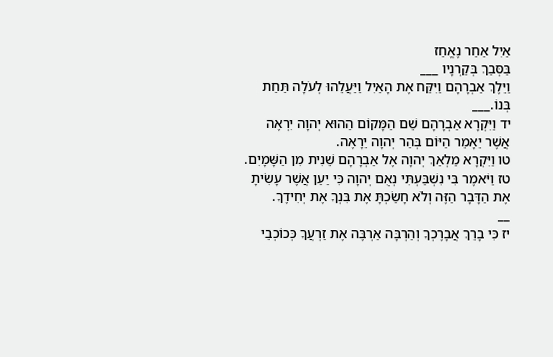אַיִל אַחַר נֶאֱחַז
בַּסְּבַךְ בְּקַרְנָיו ___
וַיֵּלֶךְ אַבְרָהָם וַיִּקַּח אֶת הָאַיִל וַיַּעֲלֵהוּ לְעֹלָה תַּחַת בְּנוֹ.___
יד וַיִּקְרָא אַבְרָהָם שֵׁם הַמָּקוֹם הַהוּא יְהוָה יִרְאֶה אֲשֶׁר יֵאָמֵר הַיּוֹם בְּהַר יְהוָה יֵרָאֶה.
טו וַיִּקְרָא מַלְאַךְ יְהוָה אֶל אַבְרָהָם שֵׁנִית מִן הַשָּׁמָיִם.
טז וַיֹּאמֶר בִּי נִשְׁבַּעְתִּי נְאֻם יְהוָה כִּי יַעַן אֲשֶׁר עָשִׂיתָ אֶת הַדָּבָר הַזֶּה וְלֹא חָשַׂכְתָּ אֶת בִּנְךָ אֶת יְחִידֶךָ.
__
יז כִּי בָרֵךְ אֲבָרֶכְךָ וְהַרְבָּה אַרְבֶּה אֶת זַרְעֲךָ כְּכוֹכְבֵי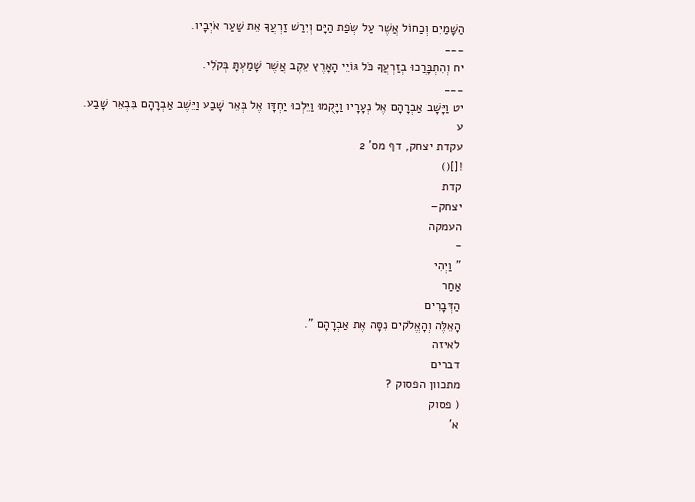הַשָּׁמַיִם וְכַחוֹל אֲשֶׁר עַל שְׂפַת הַיָּם וְיִרַשׁ זַרְעֲךָ אֵת שַׁעַר אֹיְבָיו.
___
יח וְהִתְבָּרֲכוּ בְזַרְעֲךָ כֹּל גּוֹיֵי הָאָרֶץ עֵקֶב אֲשֶׁר שָׁמַעְתָּ בְּקֹלִי.
___
יט וַיָּשָׁב אַבְרָהָם אֶל נְעָרָיו וַיָּקֻמוּ וַיֵּלְכוּ יַחְדָּו אֶל בְּאֵר שָׁבַע וַיֵּשֶׁב אַבְרָהָם בִּבְאֵר שָׁבַע.
ע
עקדת יצחק, דף מס' 2
![]()
קדת
יצחק–
העמקה
-
" וַיְהִי
אַחַר
הַדְּבָרִים
הָאֵלֶּה וְהָאֱלֹקים נִסָּה אֶת אַבְרָהָם ".
לאיזה
דברים
מתכוון הפסוק ?
( פסוק
א'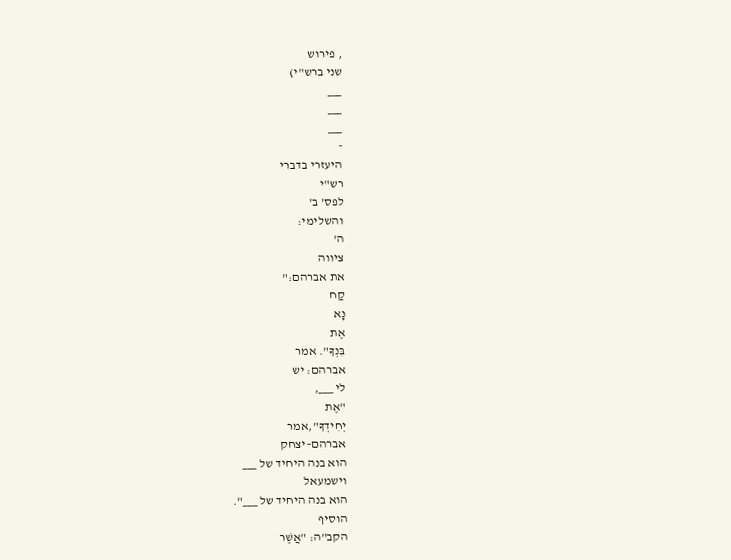, פירוש
שני ברש"י)
___
___
___
-
היעזרי בדברי
רש"י
לפס' ב'
והשלימי:
ה'
ציווה
את אברהם:"
קַח
נָא
אֶת
בִּנְךָ". אמר
אברהם: יש
לי ___,
"אֶת
יְחִידְךָ",אמר
אברהם–יצחק
הוא בנה היחיד של ___
וישמעאל
הוא בנה היחיד של ___".
הוסיף
הקב"ה: "אֲשֶׁר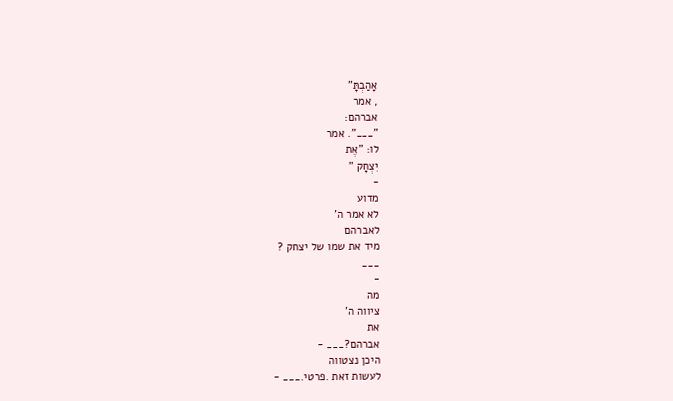אָהַבְתָּ"
, אמר
אברהם:
"___". אמר
לו: "אֶת
יִצְחָק "
-
מדוע
לא אמר ה'
לאברהם
מיד את שמו של יצחק ?
___
-
מה
ציווה ה'
את
אברהם?___ -
היכן נצטווה
לעשות זאת .פרטי.___ -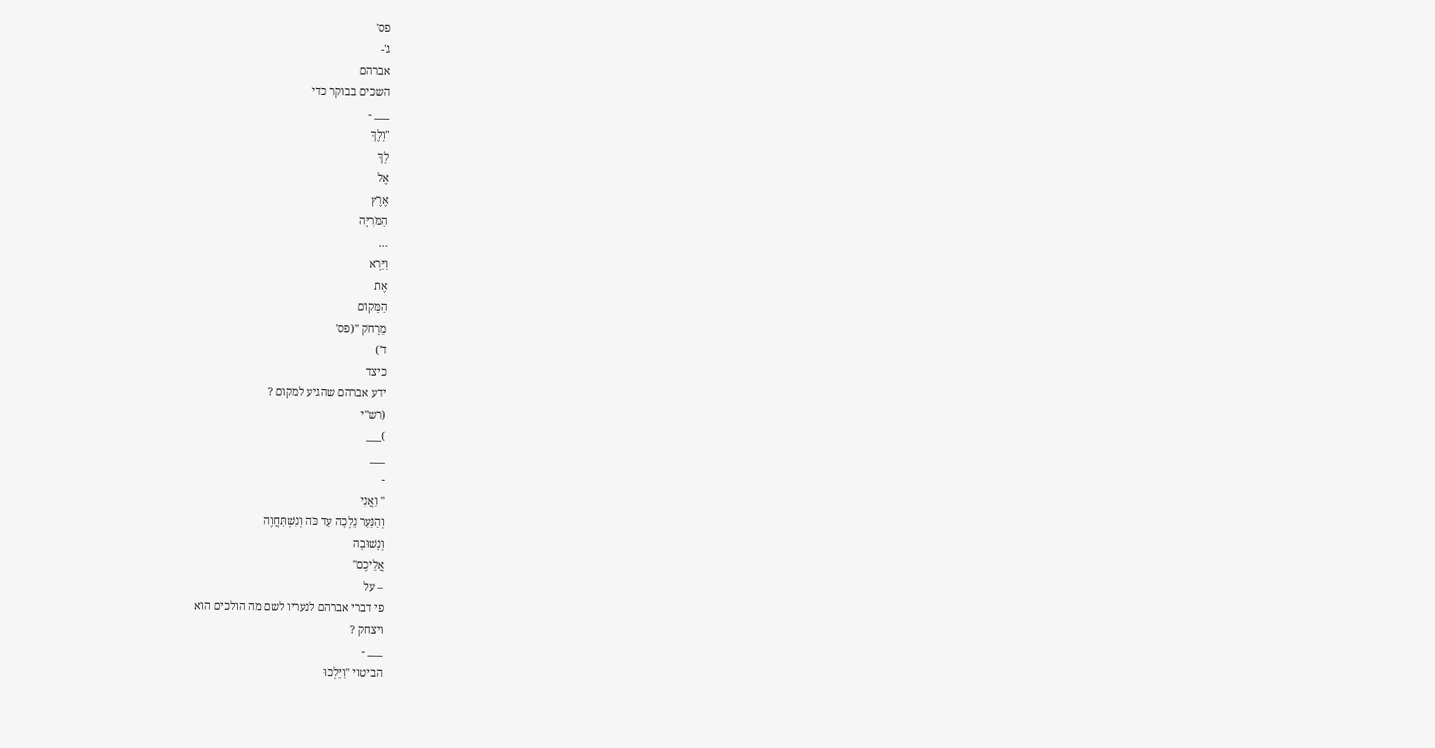פס'
ג'-
אברהם
השכים בבוקר כדי
___ -
"וְלֶךְ
לְךָ
אֶל
אֶרֶץ
הַמֹּרִיָּה
…
וַיַּרְא
אֶת
הַמָּקוֹם
מֵרָחֹק "(פס'
ד')
כיצד
ידע אברהם שהגיע למקום ?
(רש"י
)___
___
-
" וַאֲנִי
וְהַנַּעַר נֵלְכָה עַד כֹּה וְנִשְׁתַּחֲוֶה
וְנָשׁוּבָה
אֲלֵיכֶם"
– על
פי דברי אברהם לנעריו לשם מה הולכים הוא
ויצחק ?
___ -
הביטוי "וַיֵּלְכוּ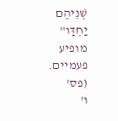שְׁנֵיהֶם
יַחְדָּו"
מופיע
פעמיים.
(פס'
ו'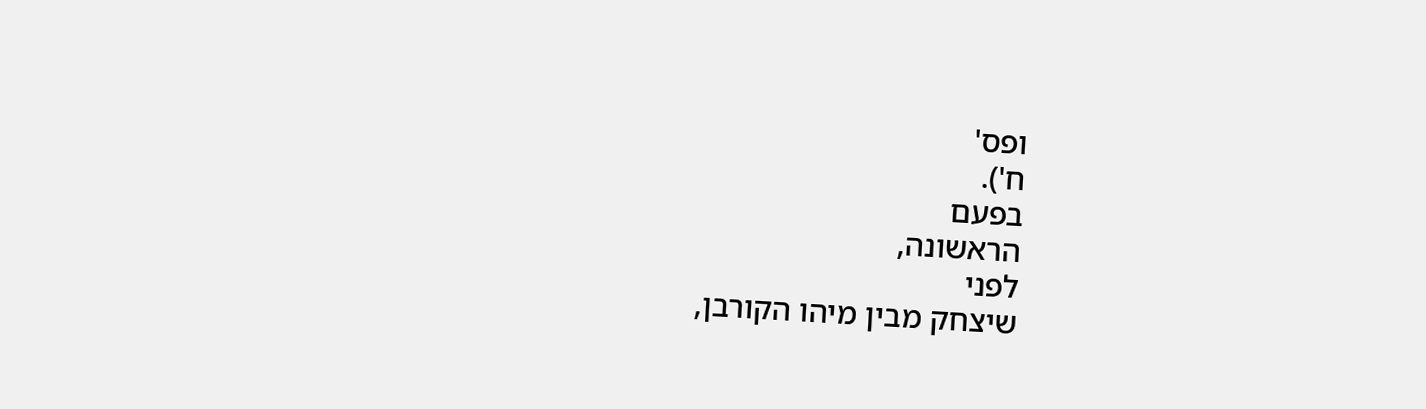ופס'
ח').
בפעם
הראשונה,
לפני
שיצחק מבין מיהו הקורבן,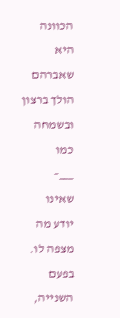הכוונה
היא שאברהם הולך ברצון ובשמחה כמו
___–
שאינו
יודע מה מצפה לו.
בפעם
השנייה,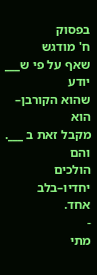בפסוק
ח' מודגש
שאף על פי ש___
יודע
שהוא הקורבן–
הוא
מקבל זאת ב ___. והם
הולכים יחדיו–בלב
אחד.
-
מתי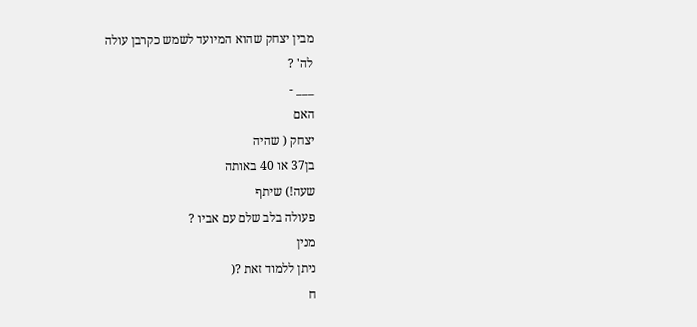מבין יצחק שהוא המיועד לשמש כקרבן עולה
לה' ?
___ -
האם
יצחק ( שהיה
בן37 או 40 באותה
שעה!) שיתף
פעולה בלב שלם עם אביו ?
מנין
ניתן ללמוד זאת ?(
ח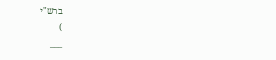ברש"י
)
___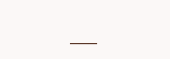___